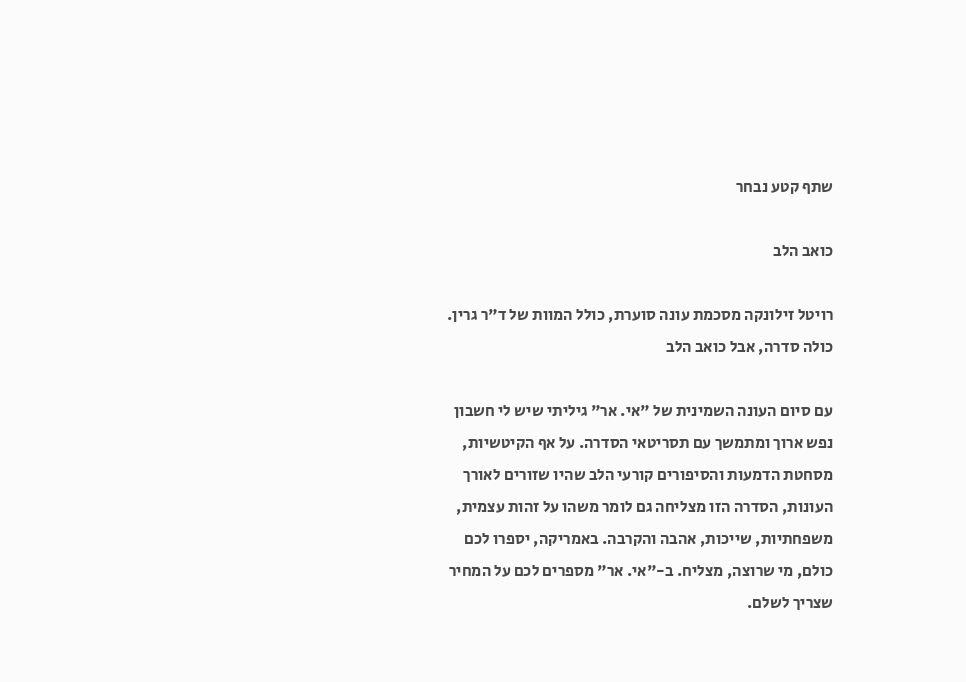שתף קטע נבחר

כואב הלב

רויטל זילונקה מסכמת עונה סוערת, כולל המוות של ד"ר גרין. כולה סדרה, אבל כואב הלב

עם סיום העונה השמינית של "אי. אר" גיליתי שיש לי חשבון נפש ארוך ומתמשך עם תסריטאי הסדרה. על אף הקיטשיות, מסחטת הדמעות והסיפורים קורעי הלב שהיו שזורים לאורך העונות, הסדרה הזו מצליחה גם לומר משהו על זהות עצמית, משפחתיות, שייכות, אהבה והקרבה. באמריקה, יספרו לכם כולם, מי שרוצה, מצליח. ב-"אי. אר" מספרים לכם על המחיר שצריך לשלם.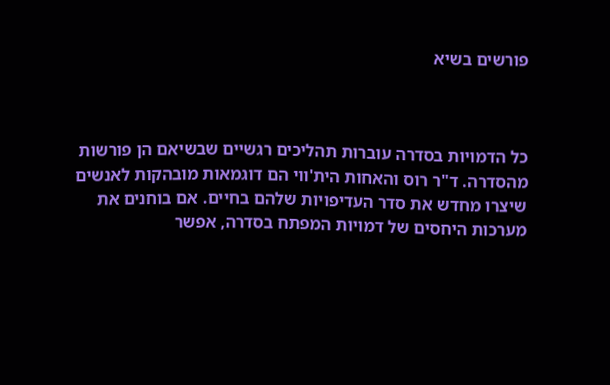פורשים בשיא



כל הדמויות בסדרה עוברות תהליכים רגשיים שבשיאם הן פורשות מהסדרה. ד"ר רוס והאחות הית'ווי הם דוגמאות מובהקות לאנשים שיצרו מחדש את סדר העדיפויות שלהם בחיים. אם בוחנים את מערכות היחסים של דמויות המפתח בסדרה, אפשר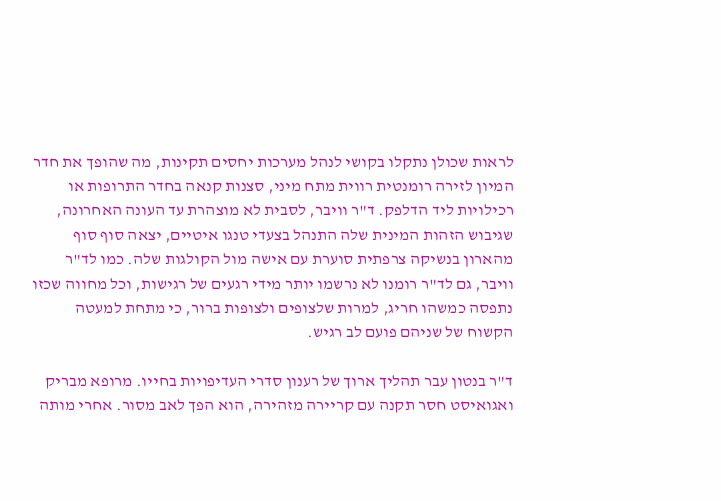לראות שכולן נתקלו בקושי לנהל מערכות יחסים תקינות, מה שהופך את חדר המיון לזירה רומנטית רווית מתח מיני, סצנות קנאה בחדר התרופות או רכילויות ליד הדלפק. ד"ר וויבר, לסבית לא מוצהרת עד העונה האחרונה, שגיבוש הזהות המינית שלה התנהל בצעדי טנגו איטיים, יצאה סוף סוף מהארון בנשיקה צרפתית סוערת עם אישה מול הקולגות שלה. כמו לד"ר וויבר, גם לד"ר רומנו לא נרשמו יותר מידי רגעים של רגישות, וכל מחווה שכזו נתפסה כמשהו חריג, למרות שלצופים ולצופות ברור, כי מתחת למעטה הקשוח של שניהם פועם לב רגיש.

ד"ר בנטון עבר תהליך ארוך של רענון סדרי העדיפויות בחייו. מרופא מבריק ואגואיסט חסר תקנה עם קריירה מזהירה, הוא הפך לאב מסור. אחרי מותה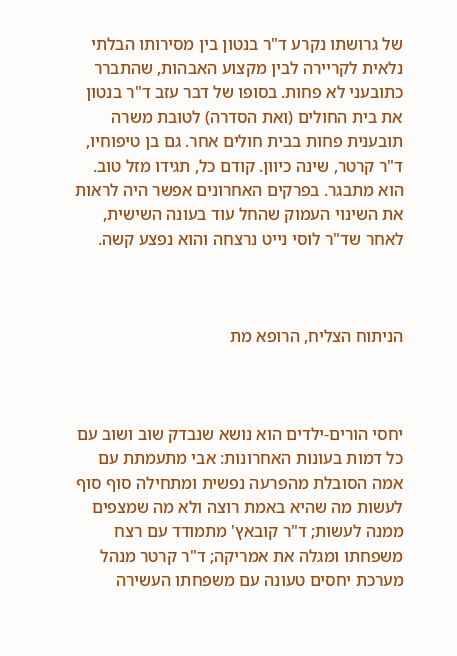של גרושתו נקרע ד"ר בנטון בין מסירותו הבלתי נלאית לקריירה לבין מקצוע האבהות, שהתברר כתובעני לא פחות. בסופו של דבר עזב ד"ר בנטון את בית החולים (ואת הסדרה) לטובת משרה תובענית פחות בבית חולים אחר. גם בן טיפוחיו, ד"ר קרטר, שינה כיוון. קודם כל, תגידו מזל טוב. הוא מתבגר. בפרקים האחרונים אפשר היה לראות את השינוי העמוק שהחל עוד בעונה השישית, לאחר שד"ר לוסי נייט נרצחה והוא נפצע קשה.



הניתוח הצליח, הרופא מת



יחסי הורים-ילדים הוא נושא שנבדק שוב ושוב עם כל דמות בעונות האחרונות: אבי מתעמתת עם אמה הסובלת מהפרעה נפשית ומתחילה סוף סוף לעשות מה שהיא באמת רוצה ולא מה שמצפים ממנה לעשות; ד"ר קובאץ' מתמודד עם רצח משפחתו ומגלה את אמריקה; ד"ר קרטר מנהל מערכת יחסים טעונה עם משפחתו העשירה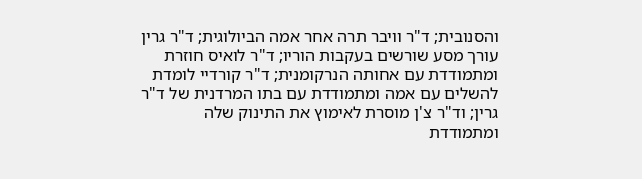והסנובית; ד"ר וויבר תרה אחר אמה הביולוגית; ד"ר גרין עורך מסע שורשים בעקבות הוריו; ד"ר לואיס חוזרת ומתמודדת עם אחותה הנרקומנית; ד"ר קורדיי לומדת להשלים עם אמה ומתמודדת עם בתו המרדנית של ד"ר גרין; וד"ר צ'ן מוסרת לאימוץ את התינוק שלה ומתמודדת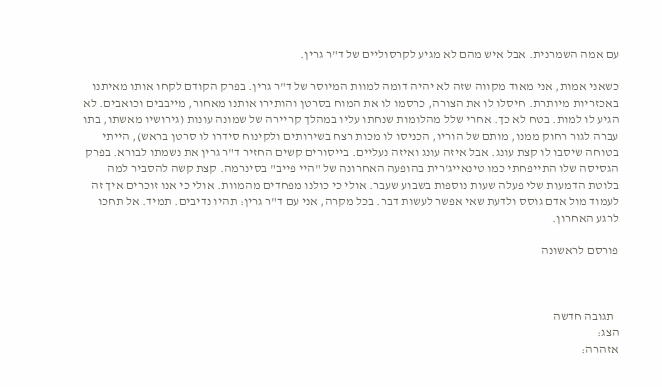עם אמה השמרנית. אבל איש מהם לא מגיע לקרסוליים של ד"ר גרין.

כשאני אמות, אני מאוד מקווה שזה לא יהיה דומה למוות המיוסר של ד"ר גרין. בפרק הקודם לקחו אותו מאיתנו באכזריות מיותרת. חיסלו לו את הצורה, כרסמו לו את המוח בסרטן והותירו אותנו מאחור, מייבבים וכואבים. לא הגיע לו למות. בטח לא כך. אחרי שלל מהלומות שנחתו עליו במהלך קריירה של שמונה עונות (גירושיו מאשתו, בתו עברה לגור רחוק ממנו, מותם של הוריו, הכניסו לו מכות רצח בשירותים ולקינוח סידרו לו סרטן בראש), הייתי בטוחה שיסבו לו קצת עונג. אבל איזה עונג ואיזה נעליים. בייסורים קשים החזיר ד"ר גרין את נשמתו לבורא. בפרק הגסיסה שלו התייפחתי כמו טינאייג'רית בהופעה האחרונה של "היי פייב" בסינרמה. קצת קשה להסביר למה בלוטת הדמעות שלי פעלה שעות נוספות בשבוע שעבר. אולי כי כולנו מפחדים מהמוות. אולי כי אנו זוכרים איך זה לעמוד מול אדם גוסס ולדעת שאי אפשר לעשות דבר. בכל מקרה, אני עם ד"ר גרין: תהיו נדיבים. תמיד. אל תחכו לרגע האחרון.

פורסם לראשונה



  תגובה חדשה
הצג:
אזהרה: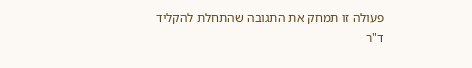פעולה זו תמחק את התגובה שהתחלת להקליד
ד"ר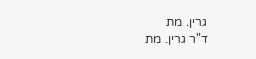גרין. מת
ד"ר גרין. מת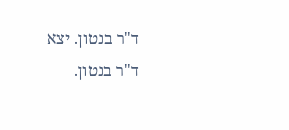ד"ר בנטון. יצא
ד"ר בנטון.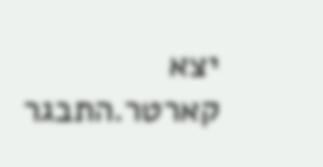יצא
קארטר.התבגר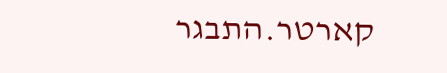קארטר.התבגר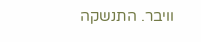וויבר. התנשקה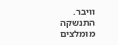וויבר. התנשקה
מומלצים